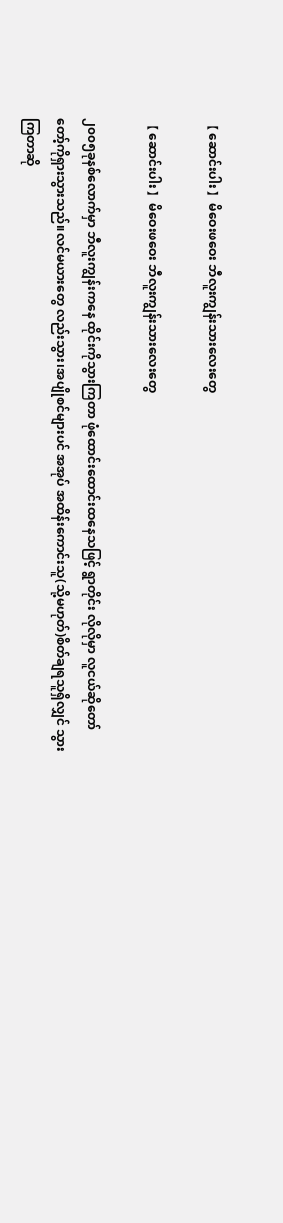【 ဆောင်းပါး 】မိဝေးဖဝေး ဘီလူးကျွန်းသားလေးတွေ

【 ဆောင်းပါး 】မိဝေးဖဝေး ဘီလူးကျွန်းသားလေးတွေ

၂၀၀၅ခုနစ်လောက်မှာ ဘီလူးကျွန်းကနေ ထိုင်းကိုသွားကြတာ ဖုံထောင်းထောင်းထနေသဖြင့် ရွာတိုင်း လိုလိုမှာ လူငယ်ဆိုတော်တော့်ကိုရှားသွားသည်။လင်မယားတွေ လည်းသွား၊အပျိုစင်များပင် အအုပ် အထိန်းကောင်းသူ(သို့မဟုတ်)စိတ်ချရသူရှိလျှင် သွားကြတာဆို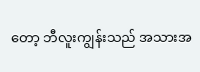တော့ ဘီလူးကျွန်းသည် အသားအ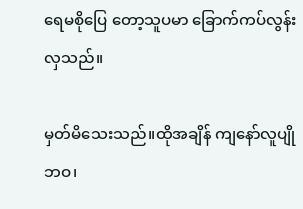ရေမစိုပြေ တော့သူပမာ ခြောက်ကပ်လွန်းလှသည်။

မှတ်မိသေးသည်။ထိုအချိန် ကျနော်လူပျိုဘဝ၊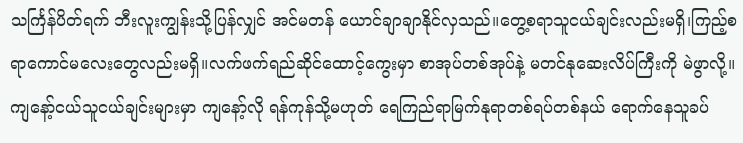သင်္ကြန်ပိတ်ရက် ဘီးလူးကျွန်းသို့ပြန်လျှင် အင်မတန် ယောင်ချာချာနိုင်လှသည်။တွေ့စရာသူငယ်ချင်းလည်းမရှိ၊ကြည့်စရာကောင်မလေးတွေလည်းမရှိ။လက်ဖက်ရည်ဆိုင်ထောင့်ကွေးမှာ စာအုပ်တစ်အုပ်နဲ့ မတင်နုဆေးလိပ်ကြီးကို မဲဖွာလို့။ကျနော့်ငယ်သူငယ်ချင်းများမှာ ကျနော့်လို ရန်ကုန်သို့မဟုတ် ရေကြည်ရာမြက်နုရာတစ်ရပ်တစ်နယ် ရောက်နေသူခပ်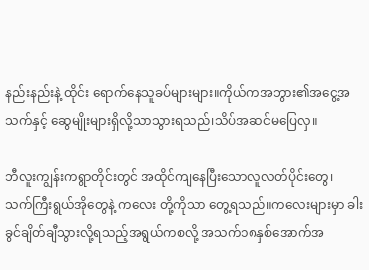နည်းနည်းနဲ့ ထိုင်း ရောက်နေသူခပ်များများ။ကိုယ်ကအဘွား၏အငွေ့အသက်နှင့် ဆွေမျိုးများရှိလို့သာသွားရသည်၊သိပ်အဆင်မပြေလှ။

ဘီလူးကျွန်းကရွာတိုင်းတွင် အထိုင်ကျနေပြီးသောလူလတ်ပိုင်းတွေ၊ သက်ကြီးရွယ်အိုတွေနဲ့ ကလေး တို့ကိုသာ တွေ့ရသည်။ကလေးများမှာ ခါးခွင်ချိတ်ချီသွားလို့ရသည့်အရွယ်ကစလို့ အသက်၁၈နှစ်အောက်အ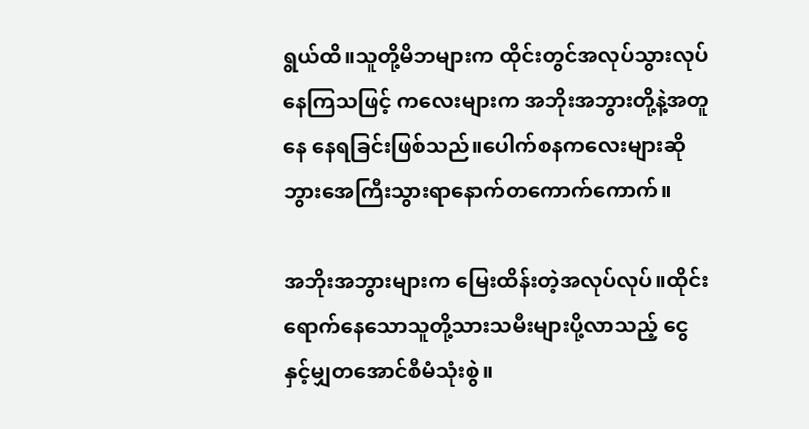ရွယ်ထိ။သူတို့မိဘများက ထိုင်းတွင်အလုပ်သွားလုပ်နေကြသဖြင့် ကလေးများက အဘိုးအဘွားတို့နဲ့အတူနေ နေရခြင်းဖြစ်သည်။ပေါက်စနကလေးများဆို ဘွားအေကြီးသွားရာနောက်တကောက်ကောက်။

အဘိုးအဘွားများက မြေးထိန်းတဲ့အလုပ်လုပ်။ထိုင်းရောက်နေသောသူတို့သားသမီးများပို့လာသည့် ငွေနှင့်မျှတအောင်စီမံသုံးစွဲ။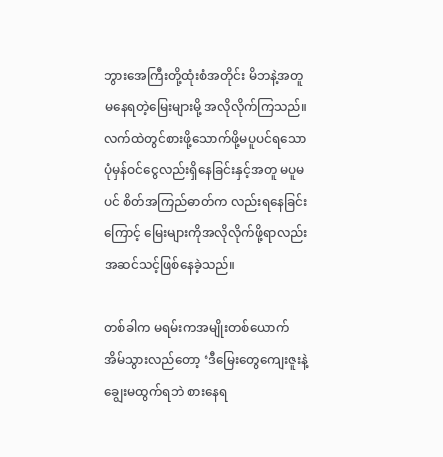ဘွားအေကြီးတို့ထုံးစံအတိုင်း မိဘနဲ့အတူမနေရတဲ့မြေးများမို့ အလိုလိုက်ကြသည်။ လက်ထဲတွင်စားဖို့သောက်ဖို့မပူပင်ရသောပုံမှန်ဝင်ငွေလည်းရှိနေခြင်းနှင့်အတူ မပူမပင် စိတ်အကြည်ဓာတ်က လည်းရနေခြင်းကြောင့် မြေးများကိုအလိုလိုက်ဖို့ရာလည်း အဆင်သင့်ဖြစ်နေခဲ့သည်။

တစ်ခါက မရမ်းကအမျိုးတစ်ယောက်အိမ်သွားလည်တော့ ‘ဒီမြေးတွေကျေးဇူးနဲ့ ချွေးမထွက်ရဘဲ စားနေရ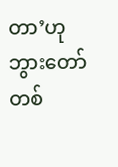တာ’ဟု ဘွားတော်တစ်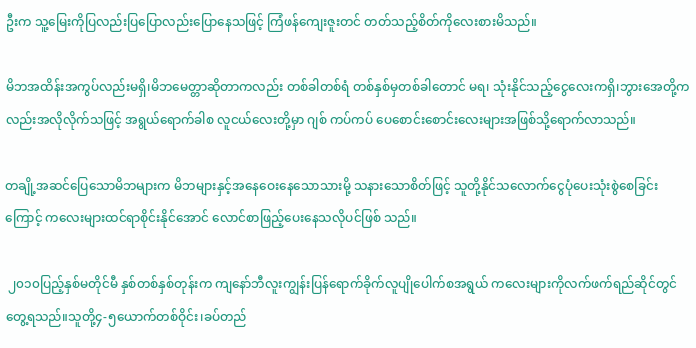ဦးက သူ့မြေးကိုပြလည်းပြပြောလည်းပြောနေသဖြင့် ကြံဖန်ကျေးဇူးတင် တတ်သည့်စိတ်ကိုလေးစားမိသည်။

မိဘအထိန်းအကွပ်လည်းမရှိ၊မိဘမေတ္တာဆိုတာကလည်း တစ်ခါတစ်ရံ တစ်နှစ်မှတစ်ခါတောင် မရ၊ သုံးနိုင်သည့်ငွေလေးကရှိ၊ဘွားအေတို့ကလည်းအလိုလိုက်သဖြင့် အရွယ်ရောက်ခါစ လူငယ်လေးတို့မှာ ဂျစ် ကပ်ကပ် ပေစောင်းစောင်းလေးများအဖြစ်သို့ရောက်လာသည်။

တချို့အဆင်ပြေသောမိဘများက မိဘများနှင့်အနေဝေးနေသောသားမို့ သနားသောစိတ်ဖြင့် သူတို့နိုင်သလောက်ငွေပုံပေးသုံးစွဲစေခြင်းကြောင့် ကလေးများထင်ရာစိုင်းနိုင်အောင် လောင်စာဖြည့်ပေးနေသလိုပင်ဖြစ် သည်။

 ၂၀၁၀ပြည့်နှစ်မတိုင်မီ နှစ်တစ်နှစ်တုန်းက ကျနော်ဘီလူးကျွန်းပြန်ရောက်ခိုက်လူပျိုပေါက်စအရွယ် ကလေးများကိုလက်ဖက်ရည်ဆိုင်တွင် တွေ့ရသည်။သူတို့၄-၅ယောက်တစ်ဝိုင်း၊ခပ်တည်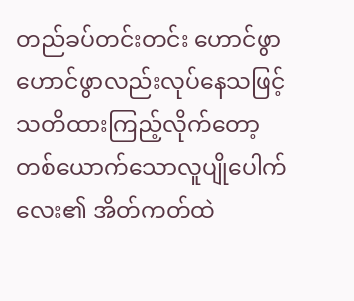တည်ခပ်တင်းတင်း ဟောင်ဖွာဟောင်ဖွာလည်းလုပ်နေသဖြင့် သတိထားကြည့်လိုက်တော့ တစ်ယောက်သောလူပျိုပေါက်လေး၏ အိတ်ကတ်ထဲ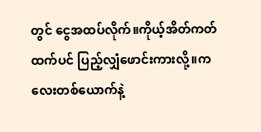တွင် ငွေအထပ်လိုက်။ကိုယ့်အိတ်ကတ်ထက်ပင် ပြည့်လျှံဖောင်းကားလို့။ကလေးတစ်ယောက်နဲ့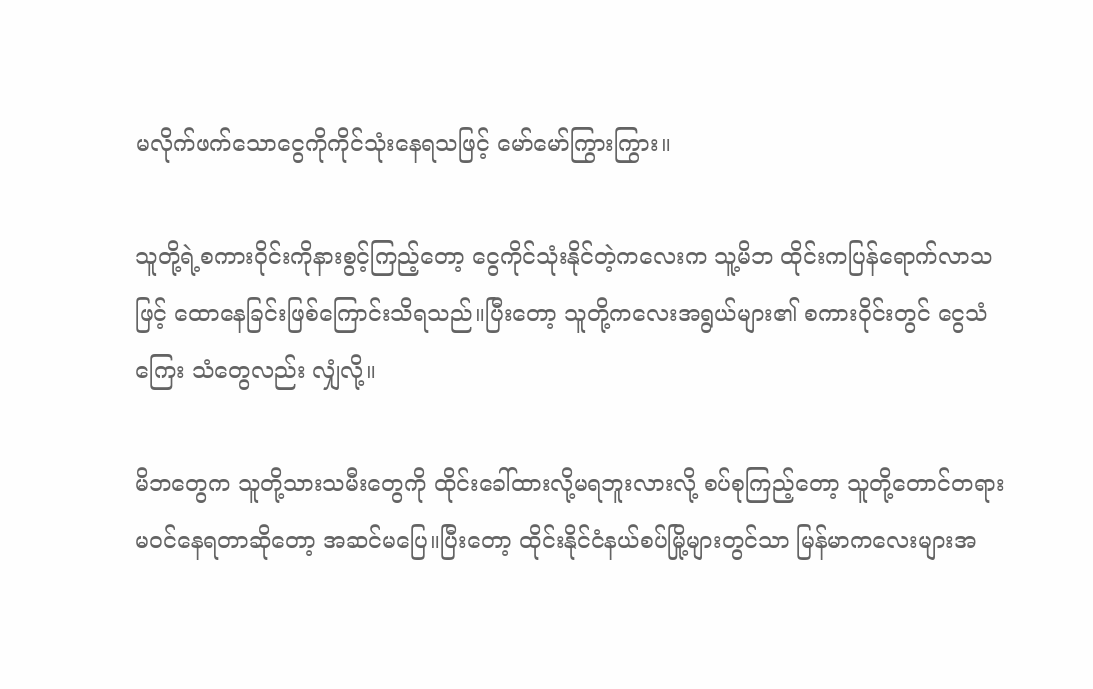မလိုက်ဖက်သောငွေကိုကိုင်သုံးနေရသဖြင့် မော်မော်ကြွားကြွား။

သူတို့ရဲ့စကားဝိုင်းကိုနားစွင့်ကြည့်တော့ ငွေကိုင်သုံးနိုင်တဲ့ကလေးက သူ့မိဘ ထိုင်းကပြန်ရောက်လာသဖြင့် ထောနေခြင်းဖြစ်ကြောင်းသိရသည်။ပြီးတော့ သူတို့ကလေးအရွယ်များ၏ စကားဝိုင်းတွင် ငွေသံကြေး သံတွေလည်း လျှံလို့။

မိဘတွေက သူတို့သားသမီးတွေကို ထိုင်းခေါ်ထားလို့မရဘူးလားလို့ စပ်စုကြည့်တော့ သူတို့တောင်တရားမဝင်နေရတာဆိုတော့ အဆင်မပြေ။ပြီးတော့ ထိုင်းနိုင်ငံနယ်စပ်မြို့များတွင်သာ မြန်မာကလေးများအ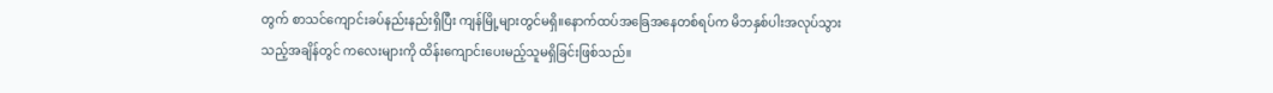တွက် စာသင်ကျောင်းခပ်နည်းနည်းရှိပြီး ကျန်မြို့များတွင်မရှိ။နောက်ထပ်အခြေအနေတစ်ရပ်က မိဘနှစ်ပါးအလုပ်သွားသည့်အချိန်တွင် ကလေးများကို ထိန်းကျောင်းပေးမည့်သူမရှိခြင်းဖြစ်သည်။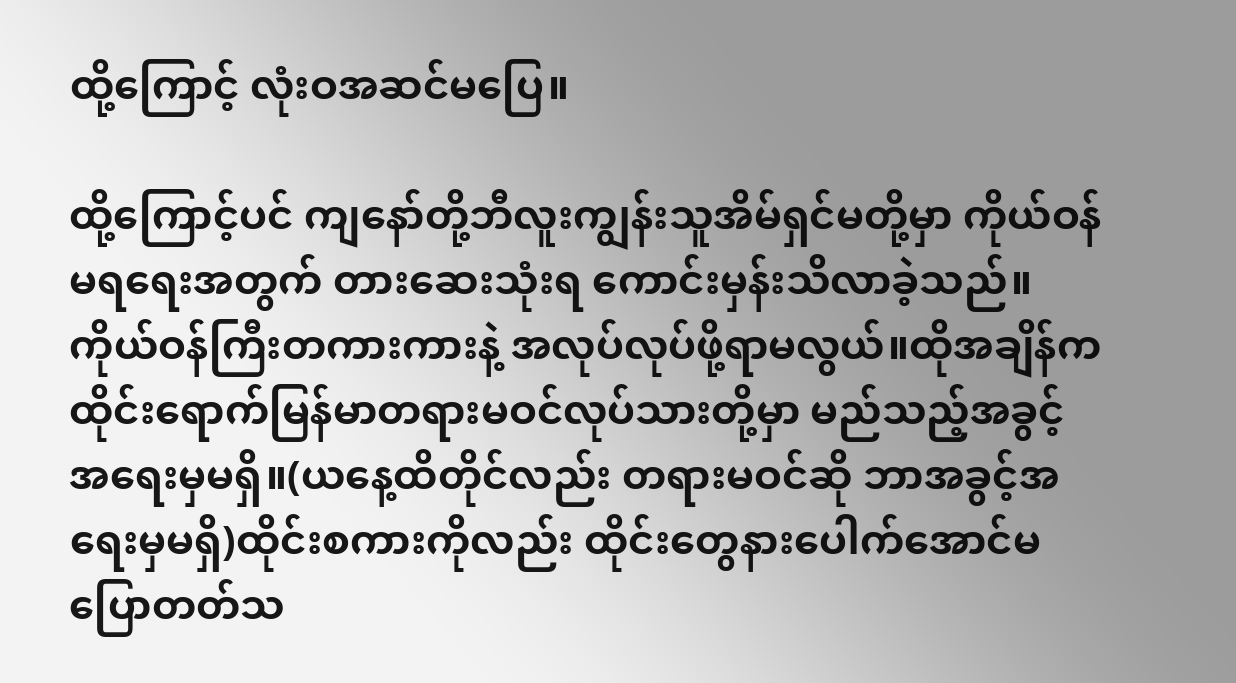ထို့ကြောင့် လုံးဝအဆင်မပြေ။

ထို့ကြောင့်ပင် ကျနော်တို့ဘီလူးကျွန်းသူအိမ်ရှင်မတို့မှာ ကိုယ်ဝန်မရရေးအတွက် တားဆေးသုံးရ ကောင်းမှန်းသိလာခဲ့သည်။ကိုယ်ဝန်ကြီးတကားကားနဲ့ အလုပ်လုပ်ဖို့ရာမလွယ်။ထိုအချိန်ကထိုင်းရောက်မြန်မာတရားမဝင်လုပ်သားတို့မှာ မည်သည့်အခွင့်အရေးမှမရှိ။(ယနေ့ထိတိုင်လည်း တရားမဝင်ဆို ဘာအခွင့်အရေးမှမရှိ)ထိုင်းစကားကိုလည်း ထိုင်းတွေနားပေါက်အောင်မပြောတတ်သ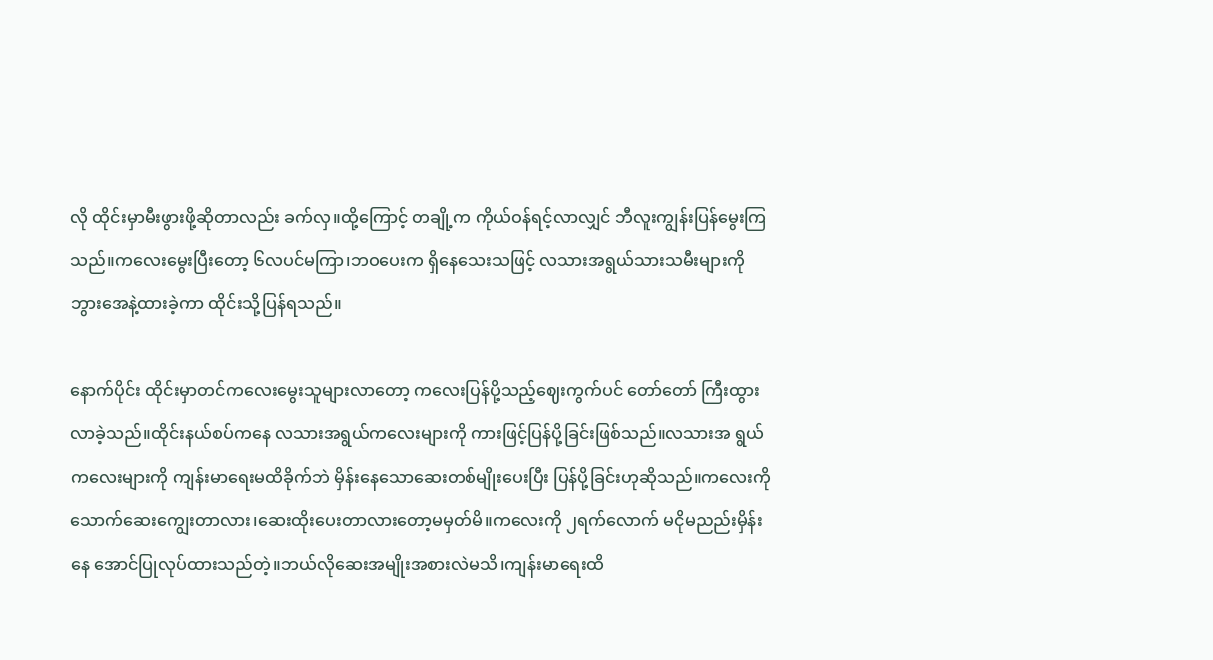လို ထိုင်းမှာမီးဖွားဖို့ဆိုတာလည်း ခက်လှ။ထို့ကြောင့် တချို့က ကိုယ်ဝန်ရင့်လာလျှင် ဘီလူးကျွန်းပြန်မွေးကြသည်။ကလေးမွေးပြီးတော့ ၆လပင်မကြာ၊ဘဝပေးက ရှိနေသေးသဖြင့် လသားအရွယ်သားသမီးများကို ဘွားအေနဲ့ထားခဲ့ကာ ထိုင်းသို့ပြန်ရသည်။

နောက်ပိုင်း ထိုင်းမှာတင်ကလေးမွေးသူများလာတော့ ကလေးပြန်ပို့သည့်ဈေးကွက်ပင် တော်တော် ကြီးထွားလာခဲ့သည်။ထိုင်းနယ်စပ်ကနေ လသားအရွယ်ကလေးများကို ကားဖြင့်ပြန်ပို့ခြင်းဖြစ်သည်။လသားအ ရွယ်ကလေးများကို ကျန်းမာရေးမထိခိုက်ဘဲ မှိန်းနေသောဆေးတစ်မျိုးပေးပြီး ပြန်ပို့ခြင်းဟုဆိုသည်။ကလေးကို သောက်ဆေးကျွေးတာလား၊ဆေးထိုးပေးတာလားတော့မမှတ်မိ။ကလေးကို ၂ရက်လောက် မငိုမညည်းမှိန်းနေ အောင်ပြုလုပ်ထားသည်တဲ့။ဘယ်လိုဆေးအမျိုးအစားလဲမသိ၊ကျန်းမာရေးထိ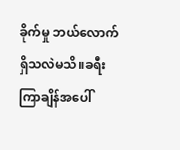ခိုက်မှု ဘယ်လောက်ရှိသလဲမသိ။ခရီးကြာချိန်အပေါ်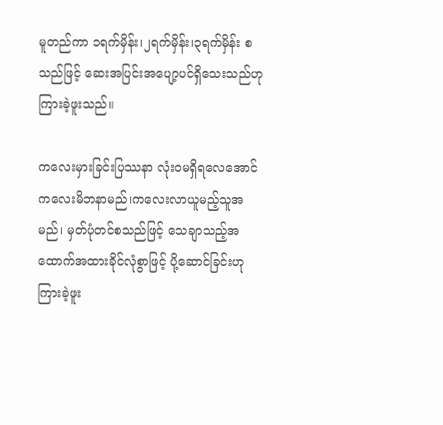မူတည်ကာ ၁ရက်မှိန်း၊၂ရက်မှိန်း၊၃ရက်မှိန်း စသည်ဖြင့် ဆေးအပြင်းအပျော့ပင်ရှိသေးသည်ဟု ကြားခဲ့ဖူးသည်။

ကလေးမှားခြင်းပြဿနာ လုံးဝမရှိရလေအောင် ကလေးမိဘနာမည်၊ကလေးလာယူမည့်သူအမည်၊ မှတ်ပုံတင်စသည်ဖြင့် သေချာသည့်အထောက်အထားခိုင်လုံစွာဖြင့် ပို့ဆောင်ခြင်းဟု ကြားခဲ့ဖူး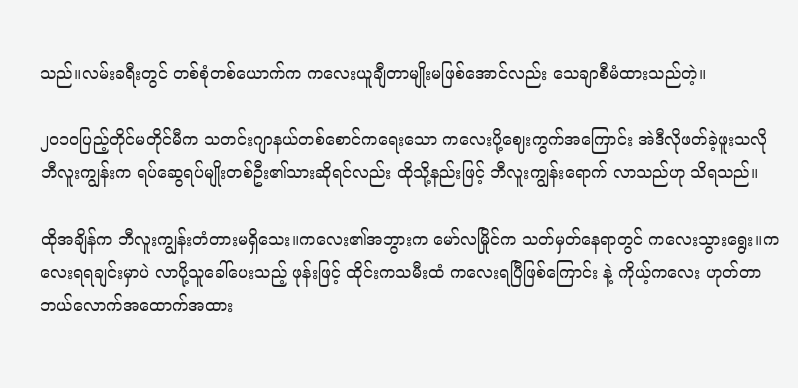သည်။လမ်းခရီးတွင် တစ်စုံတစ်ယောက်က ကလေးယူချီတာမျိုးမဖြစ်အောင်လည်း သေချာစီမံထားသည်တဲ့။

၂၀၁၀ပြည့်တိုင်မတိုင်မီက သတင်းဂျာနယ်တစ်စောင်ကရေးသော ကလေးပို့ဈေးကွက်အကြောင်း အဲဒီလိုဖတ်ခဲ့ဖူးသလို ဘီလူးကျွန်းက ရပ်ဆွေရပ်မျိုးတစ်ဦး၏သားဆိုရင်လည်း ထိုသို့နည်းဖြင့် ဘီလူးကျွန်းရောက် လာသည်ဟု သိရသည်။

ထိုအချိန်က ဘီလူးကျွန်းတံတားမရှိသေး။ကလေး၏အဘွားက မော်လမြိုင်က သတ်မှတ်နေရာတွင် ကလေးသွားရွေး။ကလေးရရချင်းမှာပဲ လာပို့သူခေါ်ပေးသည့် ဖုန်းဖြင့် ထိုင်းကသမီးထံ ကလေးရပြီဖြစ်ကြောင်း နဲ့ ကိုယ့်ကလေး ဟုတ်တာ ဘယ်လောက်အထောက်အထား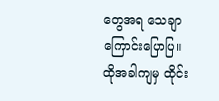တွေအရ သေချာကြောင်းပြောပြ။ ထိုအခါကျမှ ထိုင်း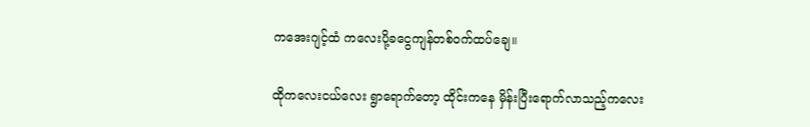ကအေးဂျင့်ထံ ကလေးပို့ခငွေကျန်တစ်ဝက်ထပ်ချေ။

ထိုကလေးငယ်လေး ရွာရောက်တော့ ထိုင်းကနေ မှိန်းပြီးရောက်လာသည့်ကလေး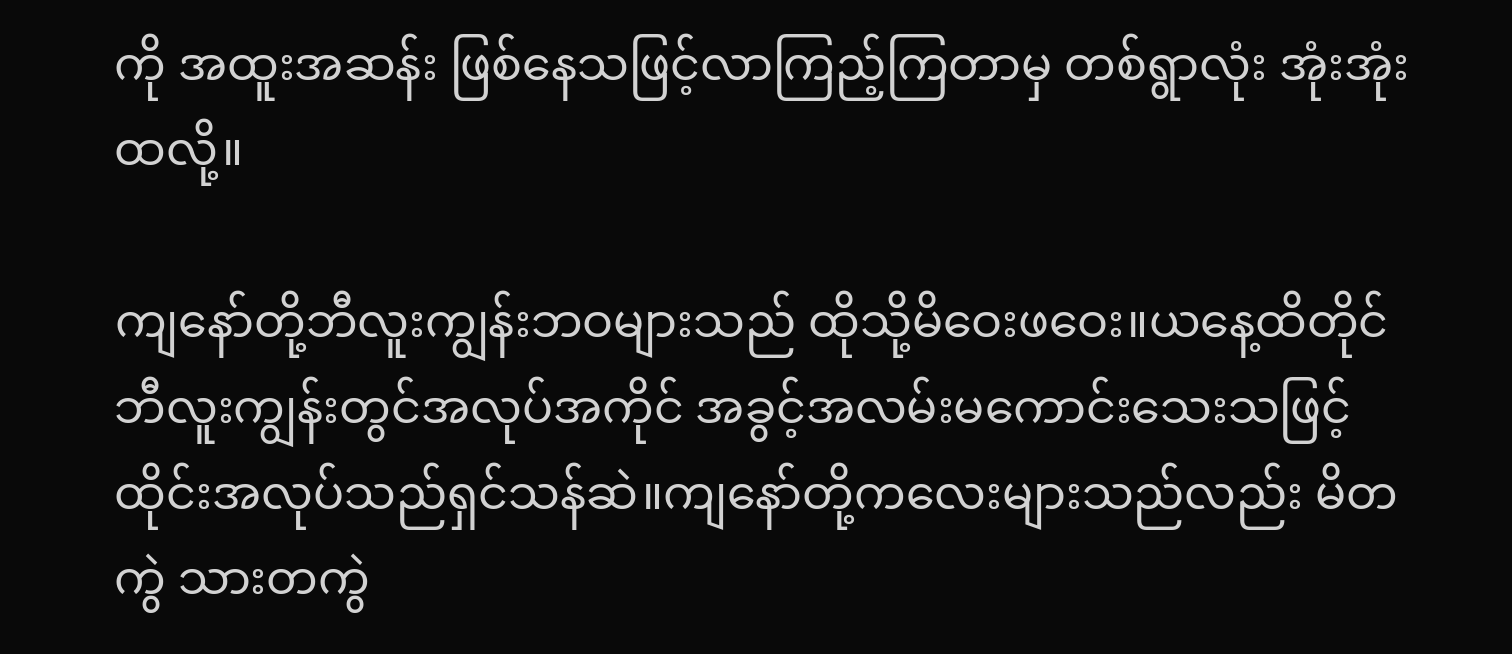ကို အထူးအဆန်း ဖြစ်နေသဖြင့်လာကြည့်ကြတာမှ တစ်ရွာလုံး အုံးအုံးထလို့။

ကျနော်တို့ဘီလူးကျွန်းဘဝများသည် ထိုသို့မိဝေးဖဝေး။ယနေ့ထိတိုင် ဘီလူးကျွန်းတွင်အလုပ်အကိုင် အခွင့်အလမ်းမကောင်းသေးသဖြင့် ထိုင်းအလုပ်သည်ရှင်သန်ဆဲ။ကျနော်တို့ကလေးများသည်လည်း မိတကွဲ သားတကွဲ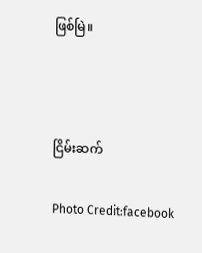ဖြစ်မြဲ။



ငြိမ်းဆက်

Photo Credit:facebook